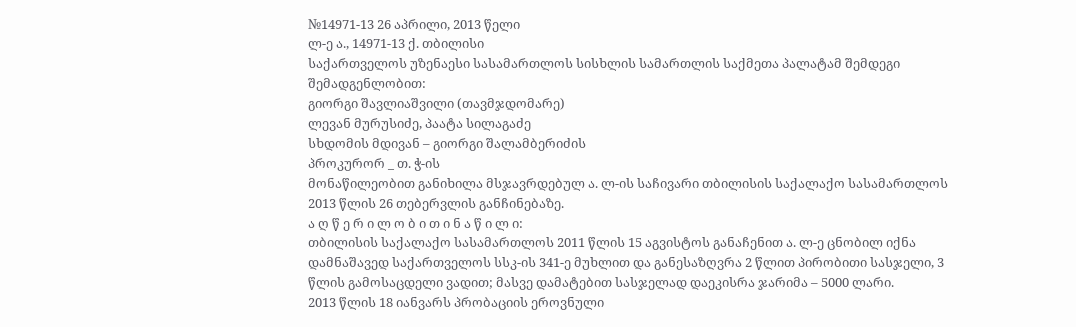№14971-13 26 აპრილი, 2013 წელი
ლ-ე ა., 14971-13 ქ. თბილისი
საქართველოს უზენაესი სასამართლოს სისხლის სამართლის საქმეთა პალატამ შემდეგი შემადგენლობით:
გიორგი შავლიაშვილი (თავმჯდომარე)
ლევან მურუსიძე, პაატა სილაგაძე
სხდომის მდივან – გიორგი შალამბერიძის
პროკურორ _ თ. ჭ-ის
მონაწილეობით განიხილა მსჯავრდებულ ა. ლ-ის საჩივარი თბილისის საქალაქო სასამართლოს 2013 წლის 26 თებერვლის განჩინებაზე.
ა ღ წ ე რ ი ლ ო ბ ი თ ი ნ ა წ ი ლ ი:
თბილისის საქალაქო სასამართლოს 2011 წლის 15 აგვისტოს განაჩენით ა. ლ-ე ცნობილ იქნა დამნაშავედ საქართველოს სსკ-ის 341-ე მუხლით და განესაზღვრა 2 წლით პირობითი სასჯელი, 3 წლის გამოსაცდელი ვადით; მასვე დამატებით სასჯელად დაეკისრა ჯარიმა – 5000 ლარი.
2013 წლის 18 იანვარს პრობაციის ეროვნული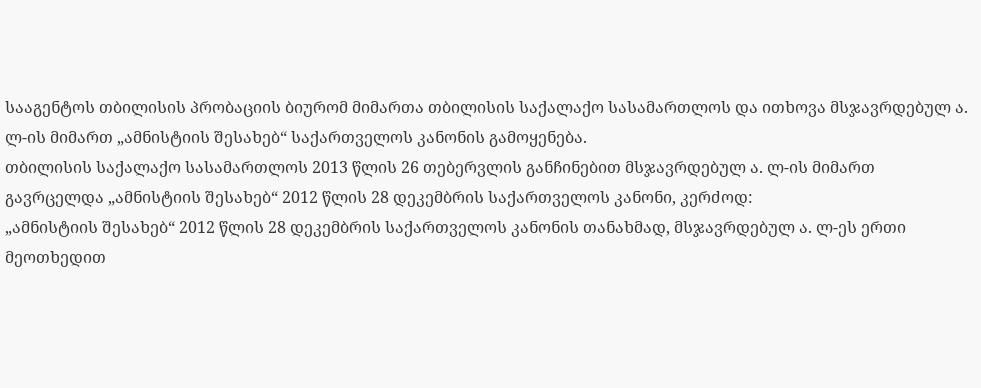სააგენტოს თბილისის პრობაციის ბიურომ მიმართა თბილისის საქალაქო სასამართლოს და ითხოვა მსჯავრდებულ ა. ლ-ის მიმართ „ამნისტიის შესახებ“ საქართველოს კანონის გამოყენება.
თბილისის საქალაქო სასამართლოს 2013 წლის 26 თებერვლის განჩინებით მსჯავრდებულ ა. ლ-ის მიმართ გავრცელდა „ამნისტიის შესახებ“ 2012 წლის 28 დეკემბრის საქართველოს კანონი, კერძოდ:
„ამნისტიის შესახებ“ 2012 წლის 28 დეკემბრის საქართველოს კანონის თანახმად, მსჯავრდებულ ა. ლ-ეს ერთი მეოთხედით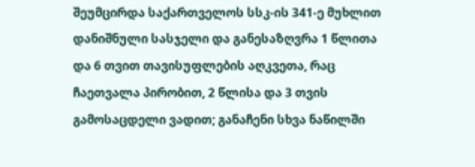შეუმცირდა საქართველოს სსკ-ის 341-ე მუხლით დანიშნული სასჯელი და განესაზღვრა 1 წლითა და 6 თვით თავისუფლების აღკვეთა, რაც ჩაეთვალა პირობით, 2 წლისა და 3 თვის გამოსაცდელი ვადით; განაჩენი სხვა ნაწილში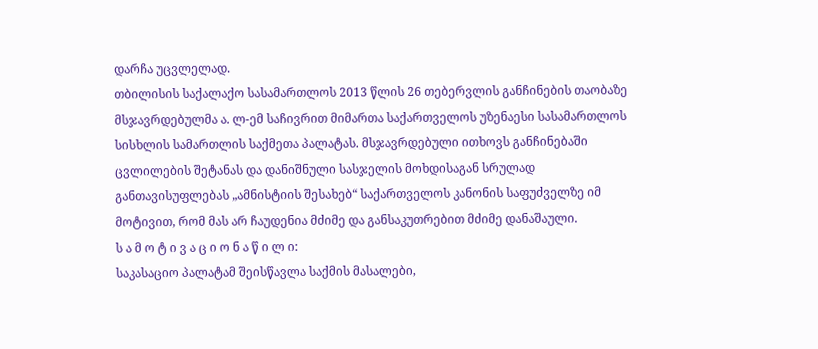დარჩა უცვლელად.
თბილისის საქალაქო სასამართლოს 2013 წლის 26 თებერვლის განჩინების თაობაზე მსჯავრდებულმა ა. ლ-ემ საჩივრით მიმართა საქართველოს უზენაესი სასამართლოს სისხლის სამართლის საქმეთა პალატას. მსჯავრდებული ითხოვს განჩინებაში ცვლილების შეტანას და დანიშნული სასჯელის მოხდისაგან სრულად განთავისუფლებას „ამნისტიის შესახებ“ საქართველოს კანონის საფუძველზე იმ მოტივით, რომ მას არ ჩაუდენია მძიმე და განსაკუთრებით მძიმე დანაშაული.
ს ა მ ო ტ ი ვ ა ც ი ო ნ ა წ ი ლ ი:
საკასაციო პალატამ შეისწავლა საქმის მასალები,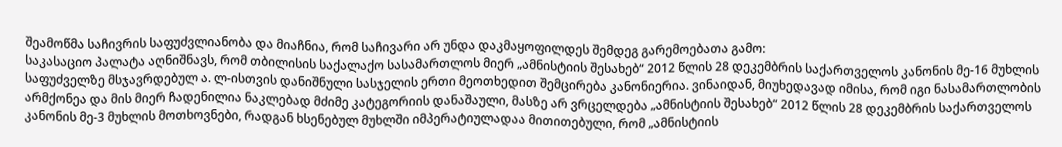შეამოწმა საჩივრის საფუძვლიანობა და მიაჩნია, რომ საჩივარი არ უნდა დაკმაყოფილდეს შემდეგ გარემოებათა გამო:
საკასაციო პალატა აღნიშნავს, რომ თბილისის საქალაქო სასამართლოს მიერ „ამნისტიის შესახებ“ 2012 წლის 28 დეკემბრის საქართველოს კანონის მე-16 მუხლის საფუძველზე მსჯავრდებულ ა. ლ-ისთვის დანიშნული სასჯელის ერთი მეოთხედით შემცირება კანონიერია. ვინაიდან, მიუხედავად იმისა, რომ იგი ნასამართლობის არმქონეა და მის მიერ ჩადენილია ნაკლებად მძიმე კატეგორიის დანაშაული, მასზე არ ვრცელდება „ამნისტიის შესახებ“ 2012 წლის 28 დეკემბრის საქართველოს კანონის მე-3 მუხლის მოთხოვნები, რადგან ხსენებულ მუხლში იმპერატიულადაა მითითებული, რომ „ამნისტიის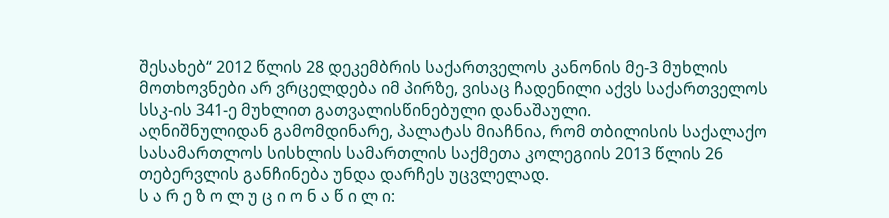შესახებ“ 2012 წლის 28 დეკემბრის საქართველოს კანონის მე-3 მუხლის მოთხოვნები არ ვრცელდება იმ პირზე, ვისაც ჩადენილი აქვს საქართველოს სსკ-ის 341-ე მუხლით გათვალისწინებული დანაშაული.
აღნიშნულიდან გამომდინარე, პალატას მიაჩნია, რომ თბილისის საქალაქო სასამართლოს სისხლის სამართლის საქმეთა კოლეგიის 2013 წლის 26 თებერვლის განჩინება უნდა დარჩეს უცვლელად.
ს ა რ ე ზ ო ლ უ ც ი ო ნ ა წ ი ლ ი: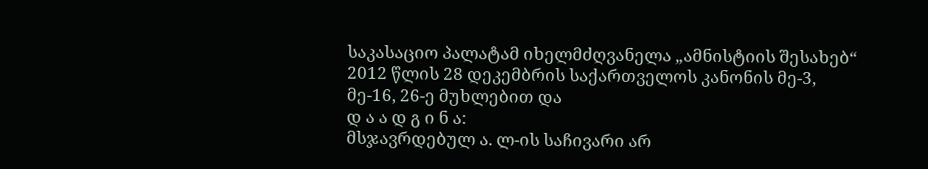საკასაციო პალატამ იხელმძღვანელა „ამნისტიის შესახებ“ 2012 წლის 28 დეკემბრის საქართველოს კანონის მე-3, მე-16, 26-ე მუხლებით და
დ ა ა დ გ ი ნ ა:
მსჯავრდებულ ა. ლ-ის საჩივარი არ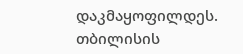დაკმაყოფილდეს.
თბილისის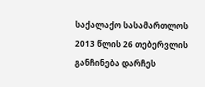საქალაქო სასამართლოს 2013 წლის 26 თებერვლის განჩინება დარჩეს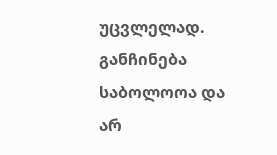უცვლელად.
განჩინება საბოლოოა და არ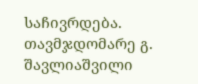საჩივრდება.
თავმჯდომარე გ. შავლიაშვილი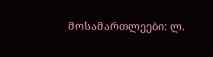მოსამართლეები: ლ.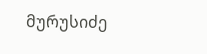მურუსიძე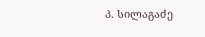პ. სილაგაძე